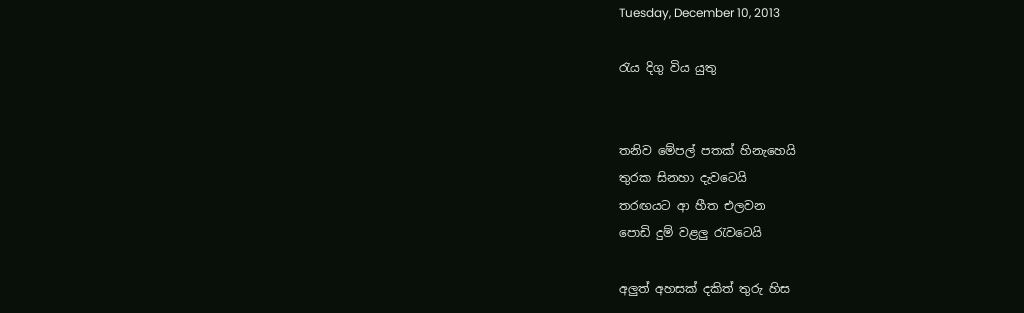Tuesday, December 10, 2013

රැය දිගු විය යුතු


තනිව මේපල් පතක් හිනැහෙයි
තුරක සිනහා දැවටෙයි
තරඟයට ආ හීත එලවන
පොඩි දුම් වළලු රැවටෙයි

අලුත් අහසක් දකිත් තුරු හිස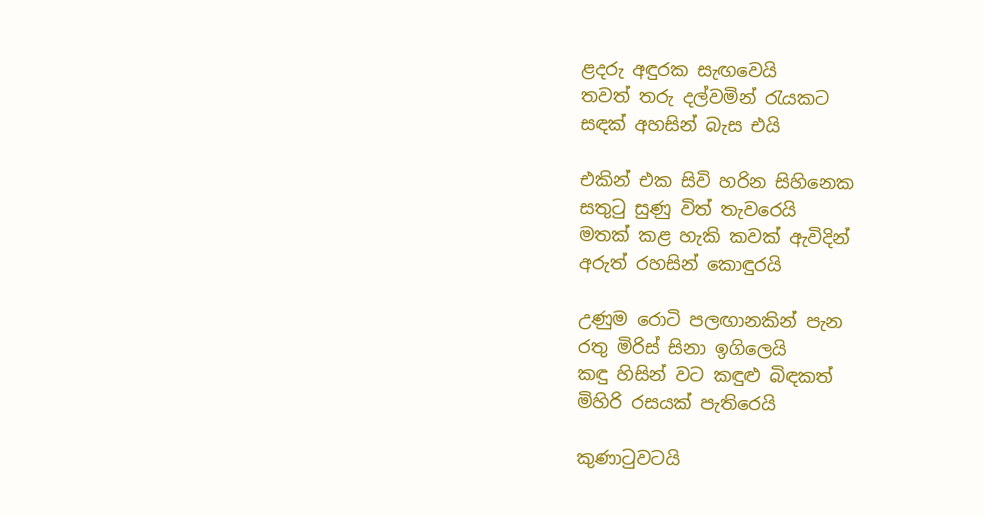ළදරු අඳුරක සැඟවෙයි
තවත් තරු දල්වමින් රැයකට
සඳක් අහසින් බැස එයි

එකින් එක සිවි හරින සිහිනෙක
සතුටු සුණු විත් තැවරෙයි
මතක් කළ හැකි කවක් ඇවිදින්
අරුත් රහසින් කොඳුරයි

උණුම රොටි පලඟානකින් පැන
රතු මිරිස් සිනා ඉගිලෙයි
කඳු හිසින් වට කඳුළු බිඳකත්
මිහිරි රසයක් පැතිරෙයි

කුණාටුවටයි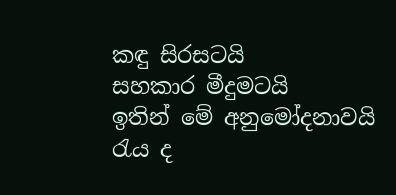කඳු සිරසටයි
සහකාර මීදුමටයි
ඉතින් මේ අනුමෝදනාවයි
රැය ද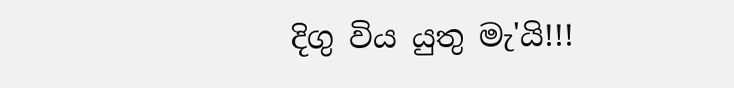දිගු විය යුතු මැ'යි!!!